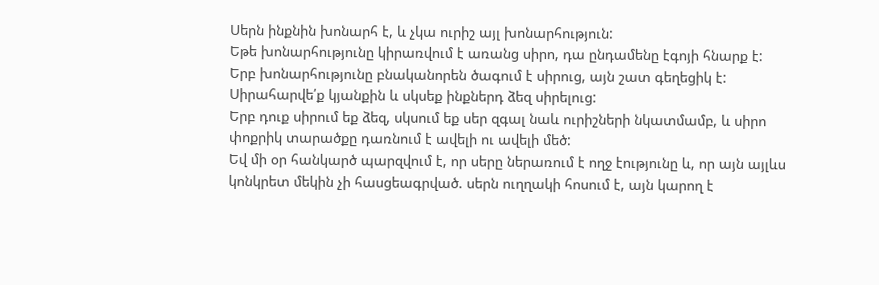Սերն ինքնին խոնարհ է, և չկա ուրիշ այլ խոնարհություն:
Եթե խոնարհությունը կիրառվում է առանց սիրո, դա ընդամենը էգոյի հնարք է:
Երբ խոնարհությունը բնականորեն ծագում է սիրուց, այն շատ գեղեցիկ է:
Սիրահարվե՛ք կյանքին և սկսեք ինքներդ ձեզ սիրելուց:
Երբ դուք սիրում եք ձեզ, սկսում եք սեր զգալ նաև ուրիշների նկատմամբ, և սիրո փոքրիկ տարածքը դառնում է ավելի ու ավելի մեծ:
Եվ մի օր հանկարծ պարզվում է, որ սերը ներառում է ողջ էությունը և, որ այն այլևս կոնկրետ մեկին չի հասցեագրված. սերն ուղղակի հոսում է, այն կարող է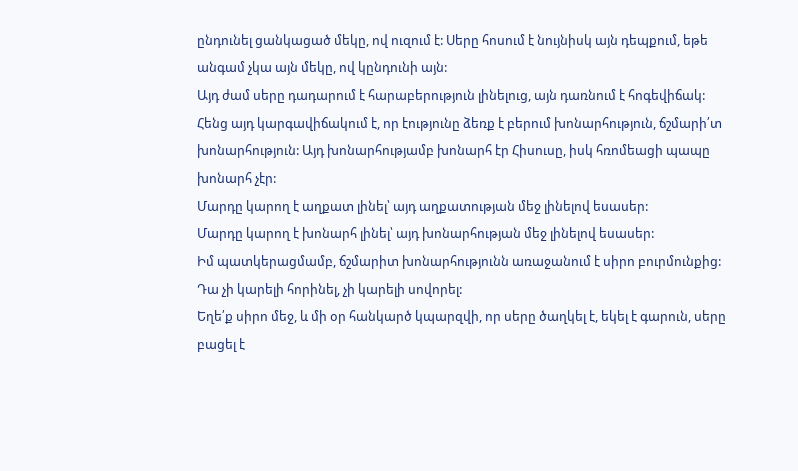ընդունել ցանկացած մեկը, ով ուզում է: Սերը հոսում է նույնիսկ այն դեպքում, եթե անգամ չկա այն մեկը, ով կընդունի այն:
Այդ ժամ սերը դադարում է հարաբերություն լինելուց, այն դառնում է հոգեվիճակ: Հենց այդ կարգավիճակում է, որ էությունը ձեռք է բերում խոնարհություն, ճշմարի՛տ խոնարհություն: Այդ խոնարհությամբ խոնարհ էր Հիսուսը, իսկ հռոմեացի պապը խոնարհ չէր:
Մարդը կարող է աղքատ լինել՝ այդ աղքատության մեջ լինելով եսասեր:
Մարդը կարող է խոնարհ լինել՝ այդ խոնարհության մեջ լինելով եսասեր:
Իմ պատկերացմամբ, ճշմարիտ խոնարհությունն առաջանում է սիրո բուրմունքից: Դա չի կարելի հորինել, չի կարելի սովորել:
Եղե՛ք սիրո մեջ, և մի օր հանկարծ կպարզվի, որ սերը ծաղկել է, եկել է գարուն, սերը բացել է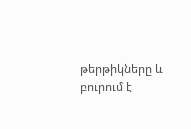թերթիկները և բուրում է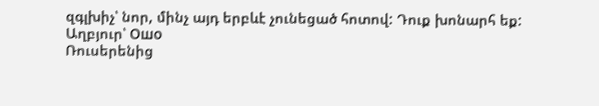զգլխիչ՝ նոր, մինչ այդ երբևէ չունեցած հոտով: Դուք խոնարհ եք:
Աղբյուր՝ Ошо
Ռուսերենից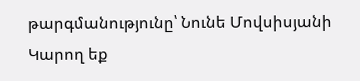թարգմանությունը՝ Նունե Մովսիսյանի
Կարող եք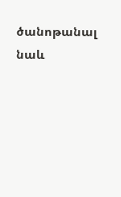ծանոթանալ նաև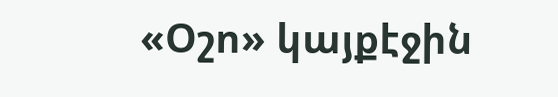«Օշո» կայքէջին